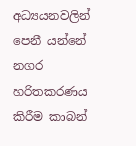අධ්‍යයනවලින් පෙනී යන්නේ නගර හරිතකරණය කිරීම කාබන්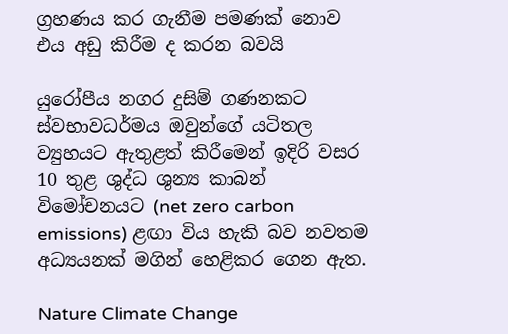ග්‍රහණය කර ගැනීම පමණක් නොව එය අඩු කිරීම ද කරන බවයි

යුරෝපීය නගර දුසිම් ගණනකට ස්වභාවධර්මය ඔවුන්ගේ යටිතල ව්‍යුහයට ඇතුළත් කිරීමෙන් ඉදිරි වසර 10 තුළ ශුද්ධ ශුන්‍ය කාබන් විමෝචනයට (net zero carbon emissions) ළඟා විය හැකි බව නවතම අධ්‍යයනක් මගින් හෙළිකර ගෙන ඇත.

Nature Climate Change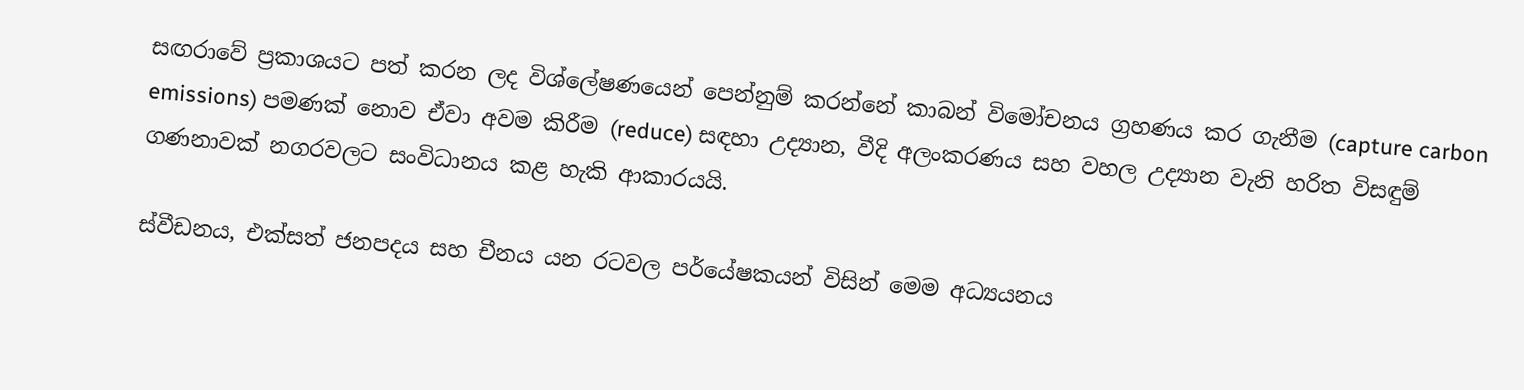සඟරාවේ ප්‍රකාශයට පත් කරන ලද විශ්ලේෂණයෙන් පෙන්නුම් කරන්නේ කාබන් විමෝචනය ග්‍රහණය කර ගැනීම (capture carbon emissions) පමණක් නොව ඒවා අවම කිරීම (reduce) සඳහා උද්‍යාන, වීදි අලංකරණය සහ වහල උද්‍යාන වැනි හරිත විසඳුම් ගණනාවක් නගරවලට සංවිධානය කළ හැකි ආකාරයයි.

ස්වීඩනය, එක්සත් ජනපදය සහ චීනය යන රටවල පර්යේෂකයන් විසින් මෙම අධ්‍යයනය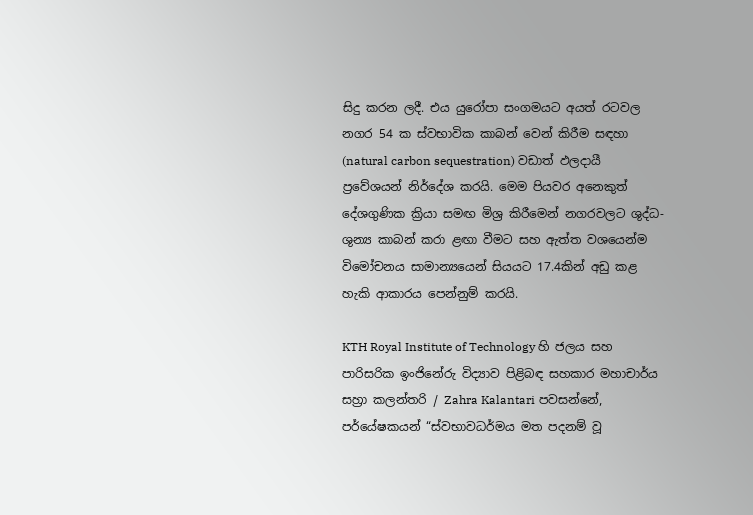සිදු කරන ලදී. එය යුරෝපා සංගමයට අයත් රටවල නගර 54 ක ස්වභාවික කාබන් වෙන් කිරීම සඳහා (natural carbon sequestration) වඩාත් ඵලදායී ප්‍රවේශයන් නිර්දේශ කරයි. මෙම පියවර අනෙකුත් දේශගුණික ක්‍රියා සමඟ මිශ්‍ර කිරීමෙන් නගරවලට ශුද්ධ-ශුන්‍ය කාබන් කරා ළඟා වීමට සහ ඇත්ත වශයෙන්ම විමෝචනය සාමාන්‍යයෙන් සියයට 17.4කින් අඩු කළ හැකි ආකාරය පෙන්නුම් කරයි.

KTH Royal Institute of Technology හි ජලය සහ පාරිසරික ඉංජිනේරු විද්‍යාව පිළිබඳ සහකාර මහාචාර්ය සහ්‍රා කලන්තරි / Zahra Kalantari පවසන්නේ, පර්යේෂකයන් “ස්වභාවධර්මය මත පදනම් වූ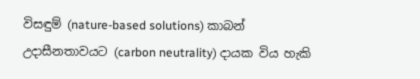විසඳුම් (nature-based solutions) කාබන් උදාසීනතාවයට (carbon neutrality) දායක විය හැකි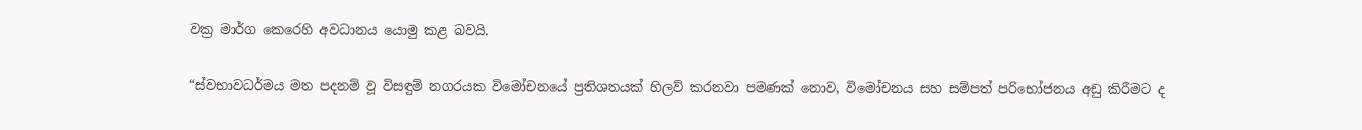වක්‍ර මාර්ග කෙරෙහි අවධානය යොමු කළ බවයි.

“ස්වභාවධර්මය මත පදනම් වූ විසඳුම් නගරයක විමෝචනයේ ප්‍රතිශතයක් හිලව් කරනවා පමණක් නොව, විමෝචනය සහ සම්පත් පරිභෝජනය අඩු කිරීමට ද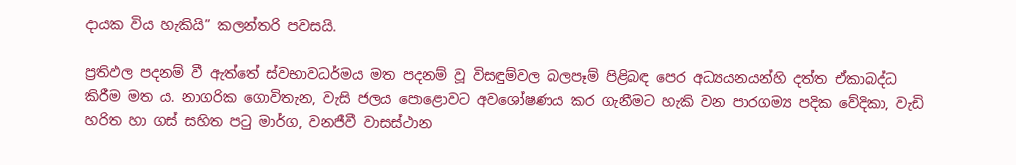දායක විය හැකියි” කලන්තරි පවසයි.

ප්‍රතිඵල පදනම් වී ඇත්තේ ස්වභාවධර්මය මත පදනම් වූ විසඳුම්වල බලපෑම් පිළිබඳ පෙර අධ්‍යයනයන්හි දත්ත ඒකාබද්ධ කිරීම මත ය. නාගරික ගොවිතැන, වැසි ජලය පොළොවට අවශෝෂණය කර ගැනීමට හැකි වන පාරගම්‍ය පදික වේදිකා, වැඩි හරිත හා ගස් සහිත පටු මාර්ග, වනජීවී වාසස්ථාන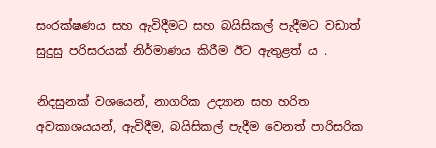සංරක්ෂණය සහ ඇවිදීමට සහ බයිසිකල් පැදීමට වඩාත් සුදුසු පරිසරයක් නිර්මාණය කිරීම ඊට ඇතුළත් ය .

නිදසුනක් වශයෙන්, නාගරික උද්‍යාන සහ හරිත අවකාශයයන්, ඇවිදීම, බයිසිකල් පැදීම වෙනත් පාරිසරික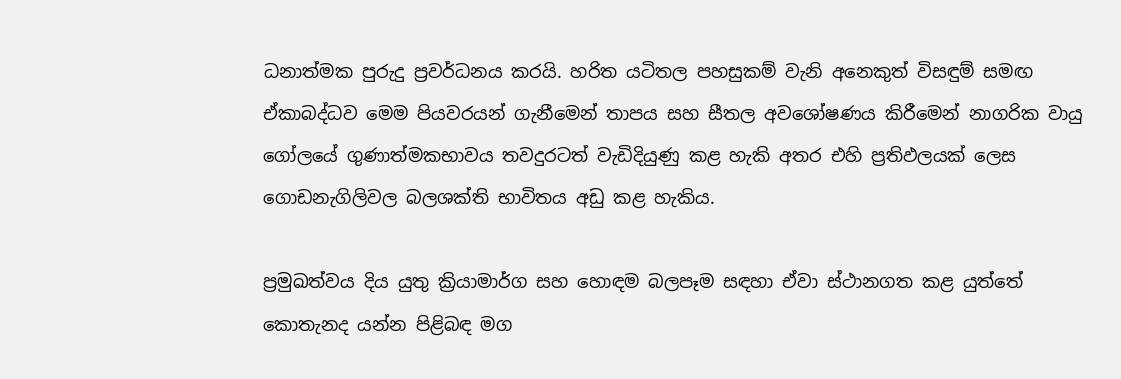ධනාත්මක පුරුදු ප්‍රවර්ධනය කරයි. හරිත යටිතල පහසුකම් වැනි අනෙකුත් විසඳුම් සමඟ ඒකාබද්ධව මෙම පියවරයන් ගැනීමෙන් තාපය සහ සීතල අවශෝෂණය කිරීමෙන් නාගරික වායු ගෝලයේ ගුණාත්මකභාවය තවදුරටත් වැඩිදියුණු කළ හැකි අතර එහි ප්‍රතිඵලයක් ලෙස ගොඩනැගිලිවල බලශක්ති භාවිතය අඩු කළ හැකිය.

ප්‍රමුඛත්වය දිය යුතු ක්‍රියාමාර්ග සහ හොඳම බලපෑම සඳහා ඒවා ස්ථානගත කළ යුත්තේ කොතැනද යන්න පිළිබඳ මග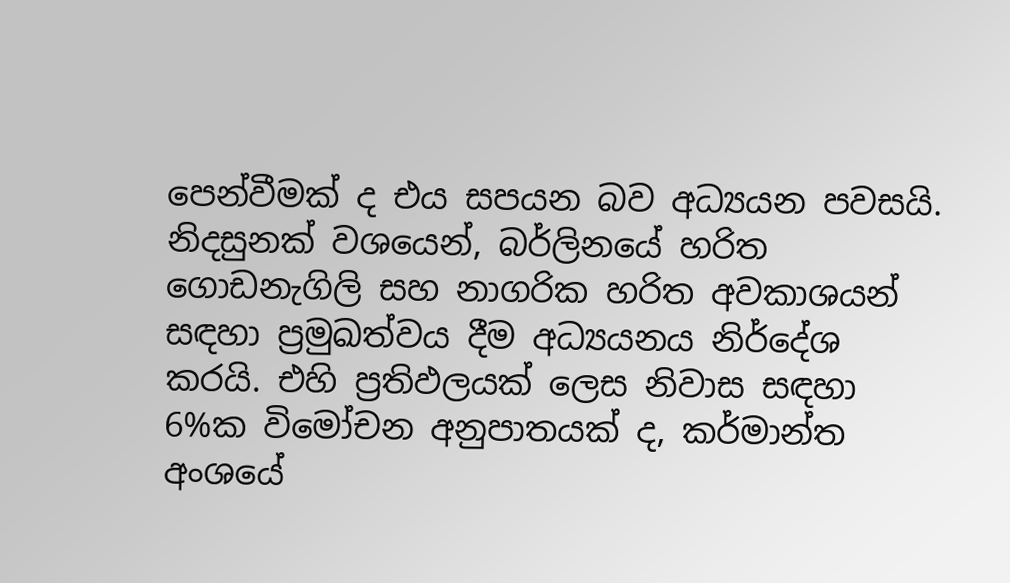පෙන්වීමක් ද එය සපයන බව අධ්‍යයන පවසයි. නිදසුනක් වශයෙන්, බර්ලිනයේ හරිත ගොඩනැගිලි සහ නාගරික හරිත අවකාශයන් සඳහා ප්‍රමුඛත්වය දීම අධ්‍යයනය නිර්දේශ කරයි. එහි ප්‍රතිඵලයක් ලෙස නිවාස සඳහා 6%ක විමෝචන අනුපාතයක් ද, කර්මාන්ත අංශයේ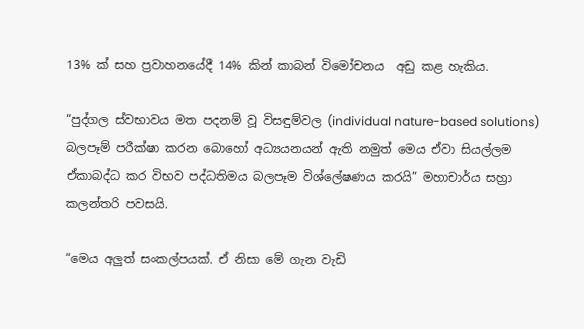13% ක් සහ ප්‍රවාහනයේදී 14% කින් කාබන් විමෝචනය  අඩු කළ හැකිය.

“පුද්ගල ස්වභාවය මත පදනම් වූ විසඳුම්වල (individual nature-based solutions) බලපෑම් පරීක්ෂා කරන බොහෝ අධ්‍යයනයන් ඇති නමුත් මෙය ඒවා සියල්ලම ඒකාබද්ධ කර විභව පද්ධතිමය බලපෑම විශ්ලේෂණය කරයි” මහාචාර්ය සහ්‍රා කලන්තරි පවසයි.

“මෙය අලුත් සංකල්පයක්. ඒ නිසා මේ ගැන වැඩි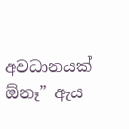අවධානයක් ඕනෑ” ඇය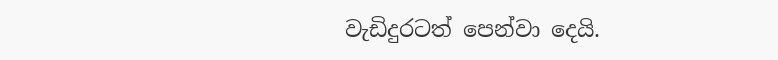වැඩිදුරටත් පෙන්වා දෙයි.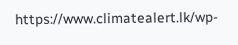https://www.climatealert.lk/wp-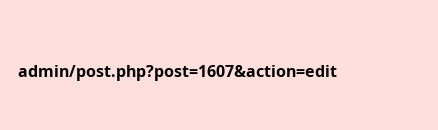admin/post.php?post=1607&action=edit